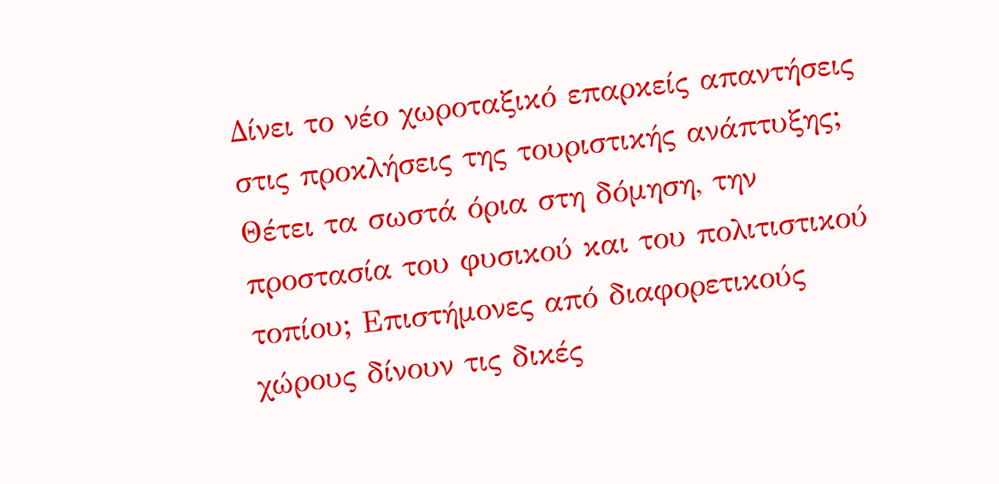Δίνει το νέο χωροταξικό επαρκείς απαντήσεις στις προκλήσεις της τουριστικής ανάπτυξης; Θέτει τα σωστά όρια στη δόμηση, την προστασία του φυσικού και του πολιτιστικού τοπίου; Επιστήμονες από διαφορετικούς χώρους δίνουν τις δικές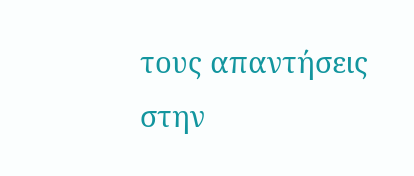τους απαντήσεις στην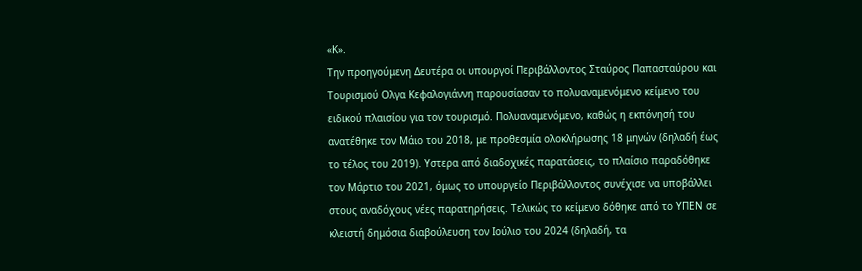«Κ».
Την προηγούμενη Δευτέρα οι υπουργοί Περιβάλλοντος Σταύρος Παπασταύρου και Τουρισμού Ολγα Κεφαλογιάννη παρουσίασαν το πολυαναμενόμενο κείμενο του ειδικού πλαισίου για τον τουρισμό. Πολυαναμενόμενο, καθώς η εκπόνησή του ανατέθηκε τον Μάιο του 2018, με προθεσμία ολοκλήρωσης 18 μηνών (δηλαδή έως το τέλος του 2019). Υστερα από διαδοχικές παρατάσεις, το πλαίσιο παραδόθηκε τον Μάρτιο του 2021, όμως το υπουργείο Περιβάλλοντος συνέχισε να υποβάλλει στους αναδόχους νέες παρατηρήσεις. Τελικώς το κείμενο δόθηκε από το ΥΠΕΝ σε κλειστή δημόσια διαβούλευση τον Ιούλιο του 2024 (δηλαδή, τα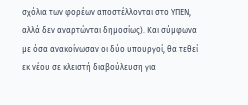σχόλια των φορέων αποστέλλονται στο ΥΠΕΝ, αλλά δεν αναρτώνται δημοσίως). Και σύμφωνα με όσα ανακοίνωσαν οι δύο υπουργοί, θα τεθεί εκ νέου σε κλειστή διαβούλευση για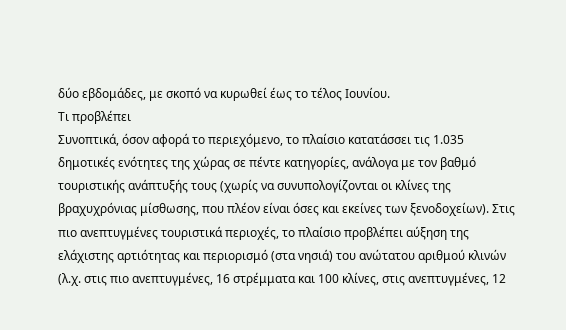δύο εβδομάδες, με σκοπό να κυρωθεί έως το τέλος Ιουνίου.
Τι προβλέπει
Συνοπτικά, όσον αφορά το περιεχόμενο, το πλαίσιο κατατάσσει τις 1.035 δημοτικές ενότητες της χώρας σε πέντε κατηγορίες, ανάλογα με τον βαθμό τουριστικής ανάπτυξής τους (χωρίς να συνυπολογίζονται οι κλίνες της βραχυχρόνιας μίσθωσης, που πλέον είναι όσες και εκείνες των ξενοδοχείων). Στις πιο ανεπτυγμένες τουριστικά περιοχές, το πλαίσιο προβλέπει αύξηση της ελάχιστης αρτιότητας και περιορισμό (στα νησιά) του ανώτατου αριθμού κλινών (λ.χ. στις πιο ανεπτυγμένες, 16 στρέμματα και 100 κλίνες, στις ανεπτυγμένες, 12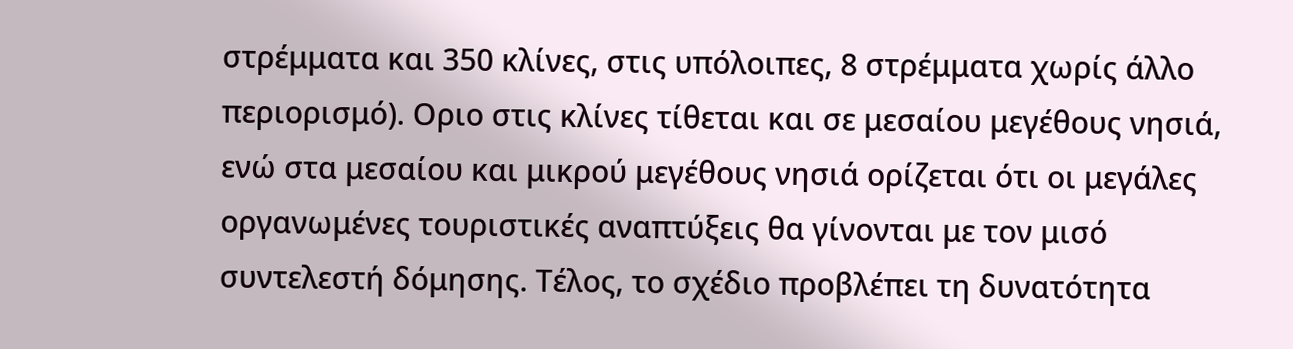στρέμματα και 350 κλίνες, στις υπόλοιπες, 8 στρέμματα χωρίς άλλο περιορισμό). Οριο στις κλίνες τίθεται και σε μεσαίου μεγέθους νησιά, ενώ στα μεσαίου και μικρού μεγέθους νησιά ορίζεται ότι οι μεγάλες οργανωμένες τουριστικές αναπτύξεις θα γίνονται με τον μισό συντελεστή δόμησης. Τέλος, το σχέδιο προβλέπει τη δυνατότητα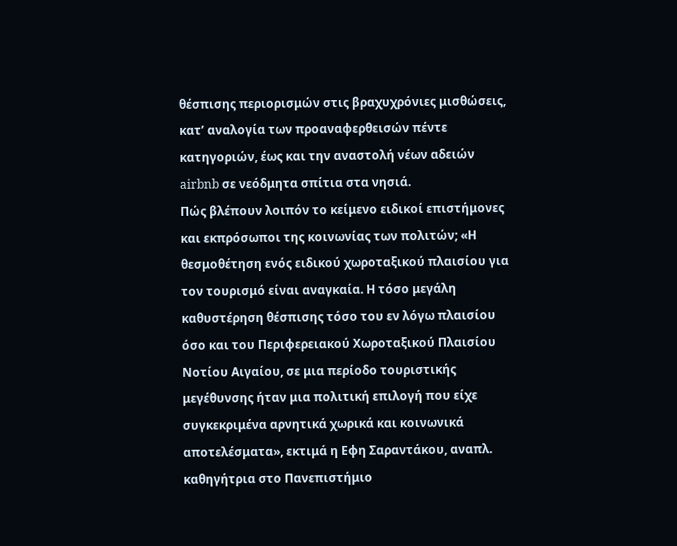θέσπισης περιορισμών στις βραχυχρόνιες μισθώσεις, κατ’ αναλογία των προαναφερθεισών πέντε κατηγοριών, έως και την αναστολή νέων αδειών airbnb σε νεόδμητα σπίτια στα νησιά.
Πώς βλέπουν λοιπόν το κείμενο ειδικοί επιστήμονες και εκπρόσωποι της κοινωνίας των πολιτών; «Η θεσμοθέτηση ενός ειδικού χωροταξικού πλαισίου για τον τουρισμό είναι αναγκαία. Η τόσο μεγάλη καθυστέρηση θέσπισης τόσο του εν λόγω πλαισίου όσο και του Περιφερειακού Χωροταξικού Πλαισίου Νοτίου Αιγαίου, σε μια περίοδο τουριστικής μεγέθυνσης ήταν μια πολιτική επιλογή που είχε συγκεκριμένα αρνητικά χωρικά και κοινωνικά αποτελέσματα», εκτιμά η Εφη Σαραντάκου, αναπλ. καθηγήτρια στο Πανεπιστήμιο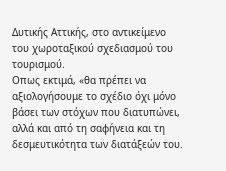Δυτικής Αττικής, στο αντικείμενο του χωροταξικού σχεδιασμού του τουρισμού.
Οπως εκτιμά, «θα πρέπει να αξιολογήσουμε το σχέδιο όχι μόνο βάσει των στόχων που διατυπώνει, αλλά και από τη σαφήνεια και τη δεσμευτικότητα των διατάξεών του.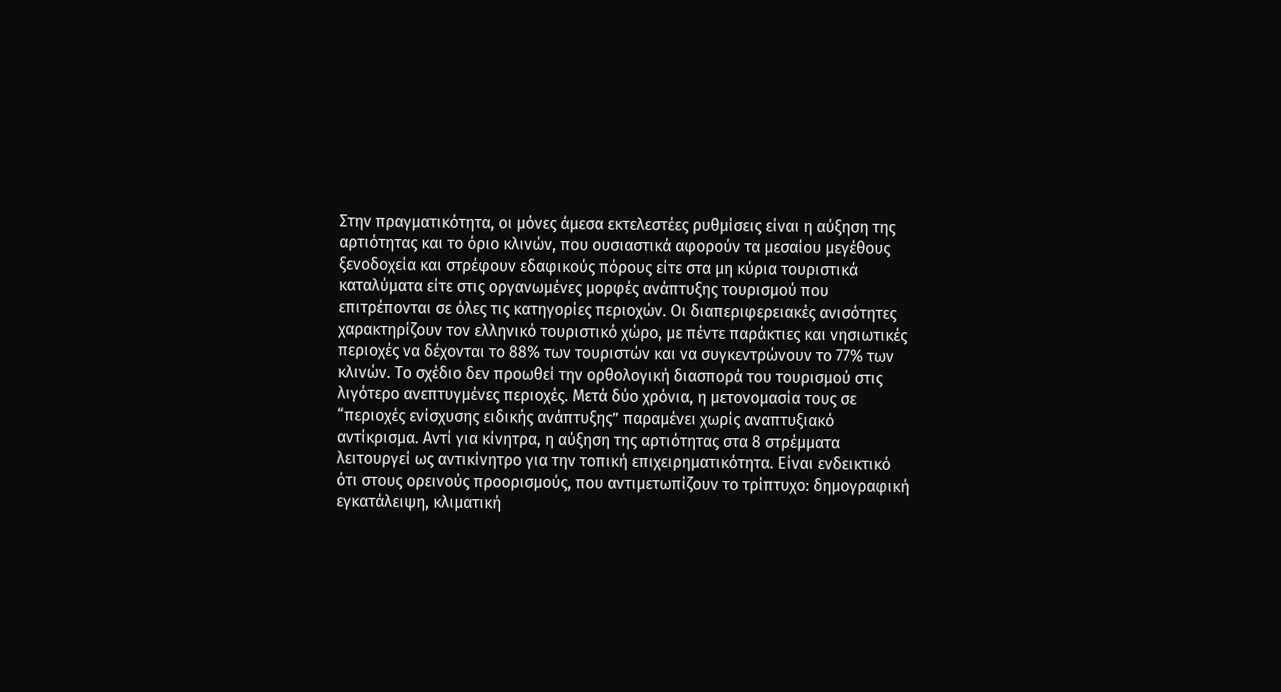Στην πραγματικότητα, οι μόνες άμεσα εκτελεστέες ρυθμίσεις είναι η αύξηση της αρτιότητας και το όριο κλινών, που ουσιαστικά αφορούν τα μεσαίου μεγέθους ξενοδοχεία και στρέφουν εδαφικούς πόρους είτε στα μη κύρια τουριστικά καταλύματα είτε στις οργανωμένες μορφές ανάπτυξης τουρισμού που επιτρέπονται σε όλες τις κατηγορίες περιοχών. Οι διαπεριφερειακές ανισότητες χαρακτηρίζουν τον ελληνικό τουριστικό χώρο, με πέντε παράκτιες και νησιωτικές περιοχές να δέχονται το 88% των τουριστών και να συγκεντρώνουν το 77% των κλινών. Το σχέδιο δεν προωθεί την ορθολογική διασπορά του τουρισμού στις λιγότερο ανεπτυγμένες περιοχές. Μετά δύο χρόνια, η μετονομασία τους σε “περιοχές ενίσχυσης ειδικής ανάπτυξης” παραμένει χωρίς αναπτυξιακό αντίκρισμα. Αντί για κίνητρα, η αύξηση της αρτιότητας στα 8 στρέμματα λειτουργεί ως αντικίνητρο για την τοπική επιχειρηματικότητα. Είναι ενδεικτικό ότι στους ορεινούς προορισμούς, που αντιμετωπίζουν το τρίπτυχο: δημογραφική εγκατάλειψη, κλιματική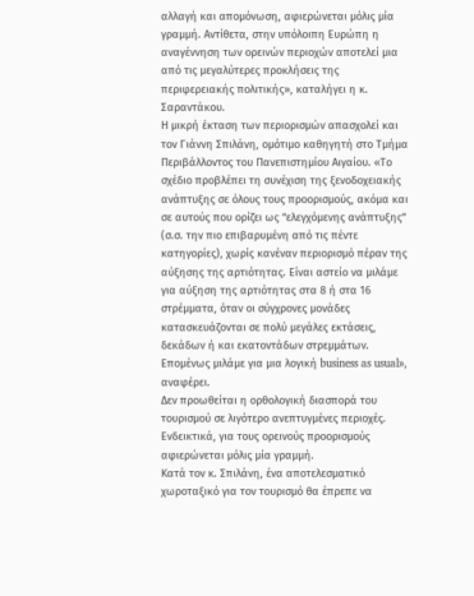αλλαγή και απομόνωση, αφιερώνεται μόλις μία γραμμή. Αντίθετα, στην υπόλοιπη Ευρώπη η αναγέννηση των ορεινών περιοχών αποτελεί μια από τις μεγαλύτερες προκλήσεις της περιφερειακής πολιτικής», καταλήγει η κ. Σαραντάκου.
Η μικρή έκταση των περιορισμών απασχολεί και τον Γιάννη Σπιλάνη, ομότιμο καθηγητή στο Τμήμα Περιβάλλοντος του Πανεπιστημίου Αιγαίου. «Το σχέδιο προβλέπει τη συνέχιση της ξενοδοχειακής ανάπτυξης σε όλους τους προορισμούς, ακόμα και σε αυτούς που ορίζει ως “ελεγχόμενης ανάπτυξης” (σ.σ. την πιο επιβαρυμένη από τις πέντε κατηγορίες), χωρίς κανέναν περιορισμό πέραν της αύξησης της αρτιότητας. Είναι αστείο να μιλάμε για αύξηση της αρτιότητας στα 8 ή στα 16 στρέμματα, όταν οι σύγχρονες μονάδες κατασκευάζονται σε πολύ μεγάλες εκτάσεις, δεκάδων ή και εκατοντάδων στρεμμάτων. Επομένως μιλάμε για μια λογική business as usual», αναφέρει.
Δεν προωθείται η ορθολογική διασπορά του τουρισμού σε λιγότερο ανεπτυγμένες περιοχές. Ενδεικτικά, για τους ορεινούς προορισμούς αφιερώνεται μόλις μία γραμμή.
Κατά τον κ. Σπιλάνη, ένα αποτελεσματικό χωροταξικό για τον τουρισμό θα έπρεπε να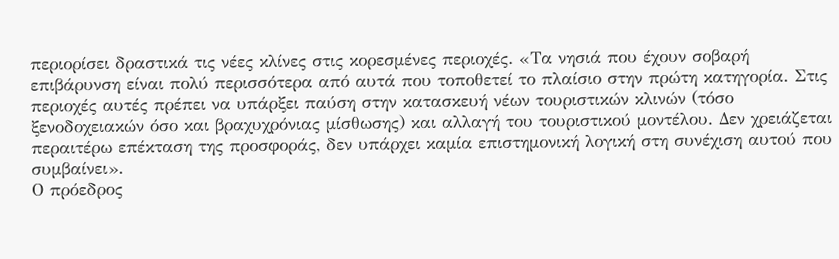περιορίσει δραστικά τις νέες κλίνες στις κορεσμένες περιοχές. «Τα νησιά που έχουν σοβαρή επιβάρυνση είναι πολύ περισσότερα από αυτά που τοποθετεί το πλαίσιο στην πρώτη κατηγορία. Στις περιοχές αυτές πρέπει να υπάρξει παύση στην κατασκευή νέων τουριστικών κλινών (τόσο ξενοδοχειακών όσο και βραχυχρόνιας μίσθωσης) και αλλαγή του τουριστικού μοντέλου. Δεν χρειάζεται περαιτέρω επέκταση της προσφοράς, δεν υπάρχει καμία επιστημονική λογική στη συνέχιση αυτού που συμβαίνει».
Ο πρόεδρος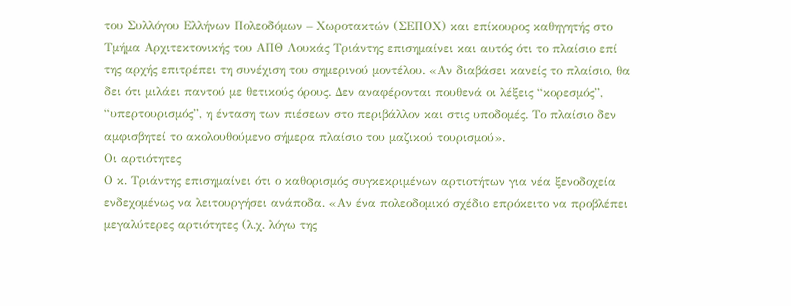του Συλλόγου Ελλήνων Πολεοδόμων – Χωροτακτών (ΣΕΠΟΧ) και επίκουρος καθηγητής στο Τμήμα Αρχιτεκτονικής του ΑΠΘ Λουκάς Τριάντης επισημαίνει και αυτός ότι το πλαίσιο επί της αρχής επιτρέπει τη συνέχιση του σημερινού μοντέλου. «Αν διαβάσει κανείς το πλαίσιο, θα δει ότι μιλάει παντού με θετικούς όρους. Δεν αναφέρονται πουθενά οι λέξεις “κορεσμός”, “υπερτουρισμός”, η ένταση των πιέσεων στο περιβάλλον και στις υποδομές. Το πλαίσιο δεν αμφισβητεί το ακολουθούμενο σήμερα πλαίσιο του μαζικού τουρισμού».
Οι αρτιότητες
Ο κ. Τριάντης επισημαίνει ότι ο καθορισμός συγκεκριμένων αρτιοτήτων για νέα ξενοδοχεία ενδεχομένως να λειτουργήσει ανάποδα. «Αν ένα πολεοδομικό σχέδιο επρόκειτο να προβλέπει μεγαλύτερες αρτιότητες (λ.χ. λόγω της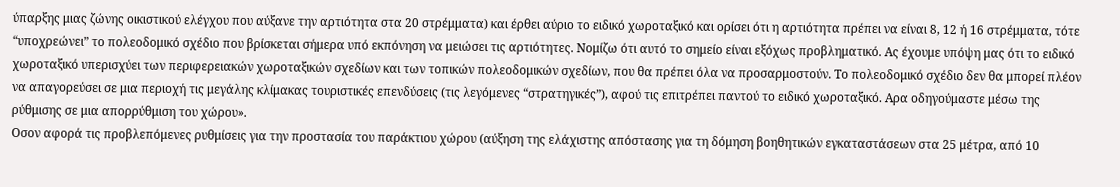ύπαρξης μιας ζώνης οικιστικού ελέγχου που αύξανε την αρτιότητα στα 20 στρέμματα) και έρθει αύριο το ειδικό χωροταξικό και ορίσει ότι η αρτιότητα πρέπει να είναι 8, 12 ή 16 στρέμματα, τότε “υποχρεώνει” το πολεοδομικό σχέδιο που βρίσκεται σήμερα υπό εκπόνηση να μειώσει τις αρτιότητες. Νομίζω ότι αυτό το σημείο είναι εξόχως προβληματικό. Ας έχουμε υπόψη μας ότι το ειδικό χωροταξικό υπερισχύει των περιφερειακών χωροταξικών σχεδίων και των τοπικών πολεοδομικών σχεδίων, που θα πρέπει όλα να προσαρμοστούν. Το πολεοδομικό σχέδιο δεν θα μπορεί πλέον να απαγορεύσει σε μια περιοχή τις μεγάλης κλίμακας τουριστικές επενδύσεις (τις λεγόμενες “στρατηγικές”), αφού τις επιτρέπει παντού το ειδικό χωροταξικό. Αρα οδηγούμαστε μέσω της ρύθμισης σε μια απορρύθμιση του χώρου».
Οσον αφορά τις προβλεπόμενες ρυθμίσεις για την προστασία του παράκτιου χώρου (αύξηση της ελάχιστης απόστασης για τη δόμηση βοηθητικών εγκαταστάσεων στα 25 μέτρα, από 10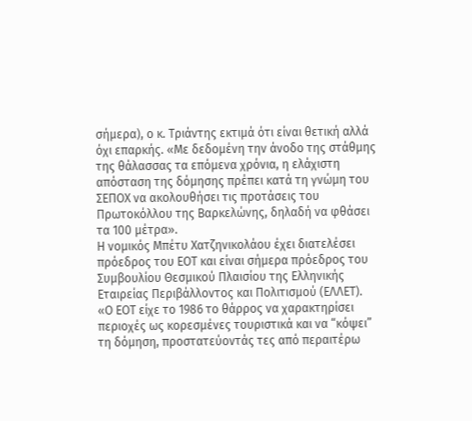σήμερα), ο κ. Τριάντης εκτιμά ότι είναι θετική αλλά όχι επαρκής. «Με δεδομένη την άνοδο της στάθμης της θάλασσας τα επόμενα χρόνια, η ελάχιστη απόσταση της δόμησης πρέπει κατά τη γνώμη του ΣΕΠΟΧ να ακολουθήσει τις προτάσεις του Πρωτοκόλλου της Βαρκελώνης, δηλαδή να φθάσει τα 100 μέτρα».
Η νομικός Μπέτυ Χατζηνικολάου έχει διατελέσει πρόεδρος του ΕΟΤ και είναι σήμερα πρόεδρος του Συμβουλίου Θεσμικού Πλαισίου της Ελληνικής Εταιρείας Περιβάλλοντος και Πολιτισμού (ΕΛΛΕΤ). «Ο ΕΟΤ είχε το 1986 το θάρρος να χαρακτηρίσει περιοχές ως κορεσμένες τουριστικά και να “κόψει” τη δόμηση, προστατεύοντάς τες από περαιτέρω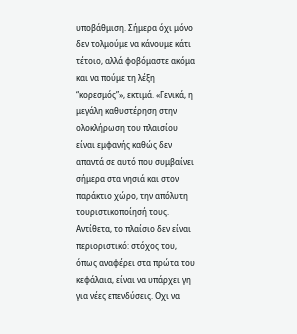υποβάθμιση. Σήμερα όχι μόνο δεν τολμούμε να κάνουμε κάτι τέτοιο, αλλά φοβόμαστε ακόμα και να πούμε τη λέξη “κορεσμός”», εκτιμά. «Γενικά, η μεγάλη καθυστέρηση στην ολοκλήρωση του πλαισίου είναι εμφανής καθώς δεν απαντά σε αυτό που συμβαίνει σήμερα στα νησιά και στον παράκτιο χώρο, την απόλυτη τουριστικοποίησή τους. Αντίθετα, το πλαίσιο δεν είναι περιοριστικό: στόχος του, όπως αναφέρει στα πρώτα του κεφάλαια, είναι να υπάρχει γη για νέες επενδύσεις. Οχι να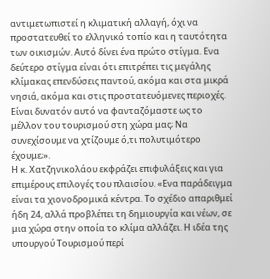αντιμετωπιστεί η κλιματική αλλαγή, όχι να προστατευθεί το ελληνικό τοπίο και η ταυτότητα των οικισμών. Αυτό δίνει ένα πρώτο στίγμα. Ενα δεύτερο στίγμα είναι ότι επιτρέπει τις μεγάλης κλίμακας επενδύσεις παντού, ακόμα και στα μικρά νησιά, ακόμα και στις προστατευόμενες περιοχές. Είναι δυνατόν αυτό να φανταζόμαστε ως το μέλλον του τουρισμού στη χώρα μας; Να συνεχίσουμε να χτίζουμε ό,τι πολυτιμότερο έχουμε;».
Η κ. Χατζηνικολάου εκφράζει επιφυλάξεις και για επιμέρους επιλογές του πλαισίου. «Ενα παράδειγμα είναι τα χιονοδρομικά κέντρα. Το σχέδιο απαριθμεί ήδη 24, αλλά προβλέπει τη δημιουργία και νέων, σε μια χώρα στην οποία το κλίμα αλλάζει. Η ιδέα της υπουργού Τουρισμού περί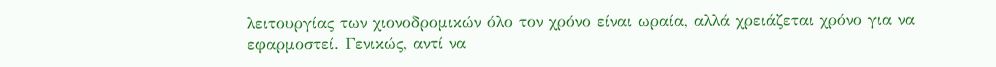λειτουργίας των χιονοδρομικών όλο τον χρόνο είναι ωραία, αλλά χρειάζεται χρόνο για να εφαρμοστεί. Γενικώς, αντί να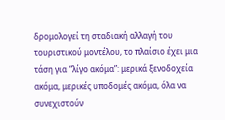δρομολογεί τη σταδιακή αλλαγή του τουριστικού μοντέλου, το πλαίσιο έχει μια τάση για “λίγο ακόμα”: μερικά ξενοδοχεία ακόμα, μερικές υποδομές ακόμα, όλα να συνεχιστούν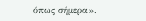όπως σήμερα».